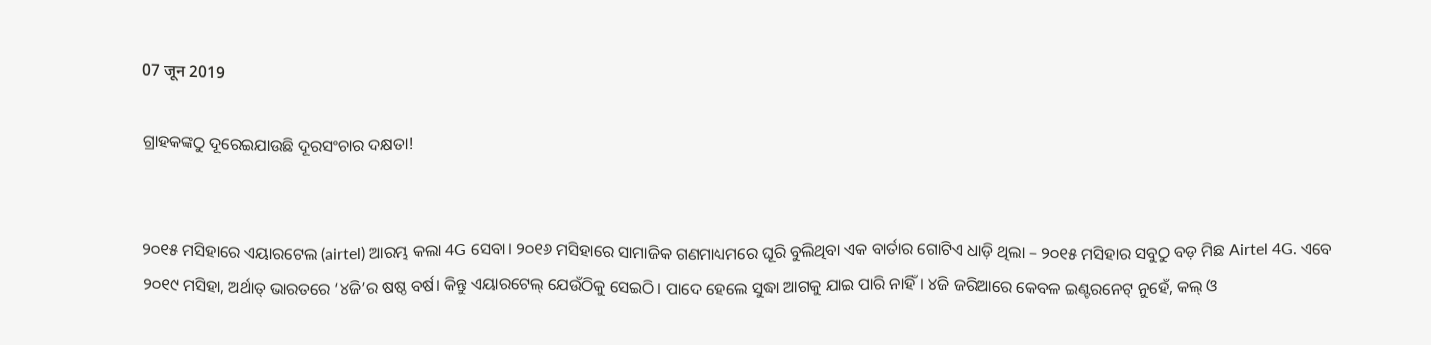07 जून 2019

ଗ୍ରାହକଙ୍କଠୁ ଦୂରେଇଯାଉଛି ଦୂରସଂଚାର ଦକ୍ଷତା!


୨୦୧୫ ମସିହାରେ ଏୟାରଟେଲ (airtel) ଆରମ୍ଭ କଲା 4G ସେବା। ୨୦୧୬ ମସିହାରେ ସାମାଜିକ ଗଣମାଧ୍ୟମରେ ଘୂରି ବୁଲିଥିବା ଏକ ବାର୍ତାର ଗୋଟିଏ ଧାଡ଼ି ଥିଲା – ୨୦୧୫ ମସିହାର ସବୁଠୁ ବଡ଼ ମିଛ Airtel 4G. ଏବେ ୨୦୧୯ ମସିହା, ଅର୍ଥାତ୍‌ ଭାରତରେ ‘୪ଜି’ର ଷଷ୍ଠ ବର୍ଷ। କିନ୍ତୁ ଏୟାରଟେଲ୍‌ ଯେଉଁଠିକୁ ସେଇଠି। ପାଦେ ହେଲେ ସୁଦ୍ଧା ଆଗକୁ ଯାଇ ପାରି ନାହିଁ। ୪ଜି ଜରିଆରେ କେବଳ ଇଣ୍ଟରନେଟ୍‌ ନୁହେଁ, କଲ୍‌ ଓ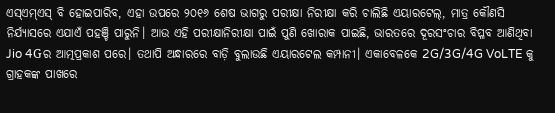ଏସ୍‌ଏମ୍‌ଏସ୍‌ ବି ହୋଇପାରିବ, ଏହା ଉପରେ ୨୦୧୬ ଶେଷ ଭାଗରୁ ପରୀକ୍ଷା ନିରୀକ୍ଷା କରି ଚାଲିଛି ଏୟାରଟେଲ୍‌, ମାତ୍ର କୌଣସି ନିର୍ଯ୍ୟାସରେ ଏଯାଏଁ ପହଞ୍ଚି ପାରୁନି। ଆଉ ଏହି ପରୀକ୍ଷାନିରୀକ୍ଷା ପାଇଁ ପୁଣି ଖୋରାକ ପାଇଛି, ଭାରତରେ ଦୂରସଂଚାର ବିପ୍ଳବ ଆଣିଥିବା Jio 4Gର ଆତ୍ମପ୍ରକାଶ ପରେ। ତଥାପି ଅନ୍ଧାରରେ ବାଡ଼ି ବୁଲାଉଛି ଏୟାରଟେଲ କମ୍ପାନୀ। ଏକାବେଳକେ 2G/3G/4G VoLTE କୁ ଗ୍ରାହକଙ୍କ ପାଖରେ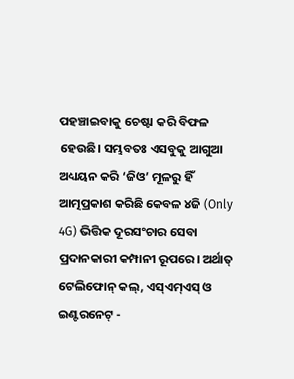ପହଞ୍ଚାଇବାକୁ ଚେଷ୍ଟା କରି ବିଫଳ ହେଉଛି। ସମ୍ଭବତଃ ଏସବୁକୁ ଆଗୁଆ ଅଧ୍ୟୟନ କରି ‘ଜିଓ’ ମୂଳରୁ ହିଁ ଆତ୍ମପ୍ରକାଶ କରିଛି କେବଳ ୪ଜି (Only 4G) ଭିତ୍ତିକ ଦୂରସଂଚାର ସେବା ପ୍ରଦାନକାରୀ କମ୍ପାନୀ ରୂପରେ। ଅର୍ଥାତ୍‌ ଟେଲିଫୋନ୍‌ କଲ୍‌, ଏସ୍‌ଏମ୍‌ଏସ୍‌ ଓ ଇଣ୍ଟରନେଟ୍‌ -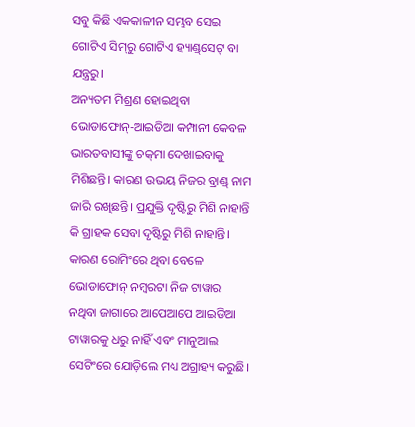ସବୁ କିଛି ଏକକାଳୀନ ସମ୍ଭବ ସେଇ ଗୋଟିଏ ସିମ୍‌ରୁ ଗୋଟିଏ ହ୍ୟାଣ୍ଡ୍‌ସେଟ୍‌ ବା ଯନ୍ତ୍ରରୁ।
ଅନ୍ୟତମ ମିଶ୍ରଣ ହୋଇଥିବା ଭୋଡାଫୋନ୍‌-ଆଇଡିଆ କମ୍ପାନୀ କେବଳ ଭାରତବାସୀଙ୍କୁ ଚକ୍‌ମା ଦେଖାଇବାକୁ ମିଶିଛନ୍ତି। କାରଣ ଉଭୟ ନିଜର ବ୍ରାଣ୍ଡ୍‌ ନାମ ଜାରି ରଖିଛନ୍ତି। ପ୍ରଯୁକ୍ତି ଦୃଷ୍ଟିରୁ ମିଶି ନାହାନ୍ତି କି ଗ୍ରାହକ ସେବା ଦୃଷ୍ଟିରୁ ମିଶି ନାହାନ୍ତି। କାରଣ ରୋମିଂରେ ଥିବା ବେଳେ ଭୋଡାଫୋନ୍‌ ନମ୍ବରଟା ନିଜ ଟାୱାର ନଥିବା ଜାଗାରେ ଆପେଆପେ ଆଇଡିଆ ଟାୱାରକୁ ଧରୁ ନାହିଁ ଏବଂ ମାନୁଆଲ ସେଟିଂରେ ଯୋଡ଼ିଲେ ମଧ୍ୟ ଅଗ୍ରାହ୍ୟ କରୁଛି।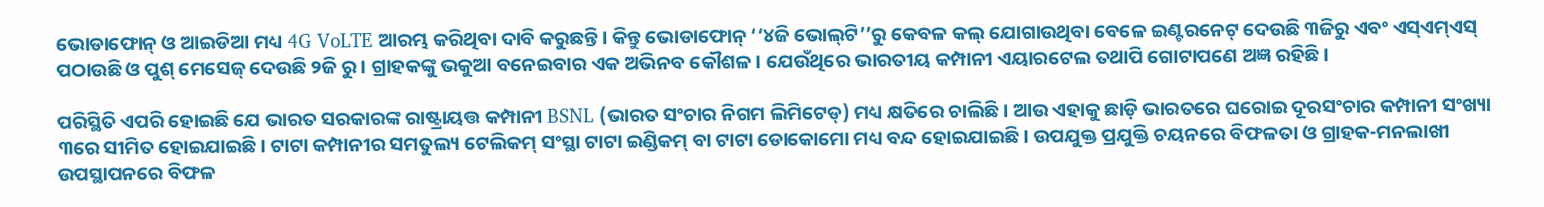ଭୋଡାଫୋନ୍‌ ଓ ଆଇଡିଆ ମଧ୍ୟ 4G VoLTE ଆରମ୍ଭ କରିଥିବା ଦାବି କରୁଛନ୍ତି। କିନ୍ତୁ ଭୋଡାଫୋନ୍‌ ‘‘୪ଜି ଭୋଲ୍‌ଟି’’ରୁ କେବଳ କଲ୍‌ ଯୋଗାଉଥିବା ବେଳେ ଇଣ୍ଟରନେଟ୍‌ ଦେଉଛି ୩ଜିରୁ ଏବଂ ଏସ୍‌ଏମ୍‌ଏସ୍‌ ପଠାଉଛି ଓ ପୁଶ୍‌ ମେସେଜ୍‌ ଦେଉଛି ୨ଜି ରୁ। ଗ୍ରାହକଙ୍କୁ ଭକୁଆ ବନେଇବାର ଏକ ଅଭିନବ କୌଶଳ। ଯେଉଁଥିରେ ଭାରତୀୟ କମ୍ପାନୀ ଏୟାରଟେଲ ତଥାପି ଗୋଟାପଣେ ଅଜ୍ଞ ରହିଛି।

ପରିସ୍ଥିତି ଏପରି ହୋଇଛି ଯେ ଭାରତ ସରକାରଙ୍କ ରାଷ୍ଟ୍ରାୟତ୍ତ କମ୍ପାନୀ BSNL (ଭାରତ ସଂଚାର ନିଗମ ଲିମିଟେଡ୍‌) ମଧ୍ୟ କ୍ଷତିରେ ଚାଲିଛି। ଆଉ ଏହାକୁ ଛାଡ଼ି ଭାରତରେ ଘରୋଇ ଦୂରସଂଚାର କମ୍ପାନୀ ସଂଖ୍ୟା ୩ରେ ସୀମିତ ହୋଇଯାଇଛି। ଟାଟା କମ୍ପାନୀର ସମତୁଲ୍ୟ ଟେଲିକମ୍‌ ସଂସ୍ଥା ଟାଟା ଇଣ୍ଡିକମ୍‌ ବା ଟାଟା ଡୋକୋମୋ ମଧ୍ୟ ବନ୍ଦ ହୋଇଯାଇଛି। ଉପଯୁକ୍ତ ପ୍ରଯୁକ୍ତି ଚୟନରେ ବିଫଳତା ଓ ଗ୍ରାହକ-ମନଲାଖୀ ଉପସ୍ଥାପନରେ ବିଫଳ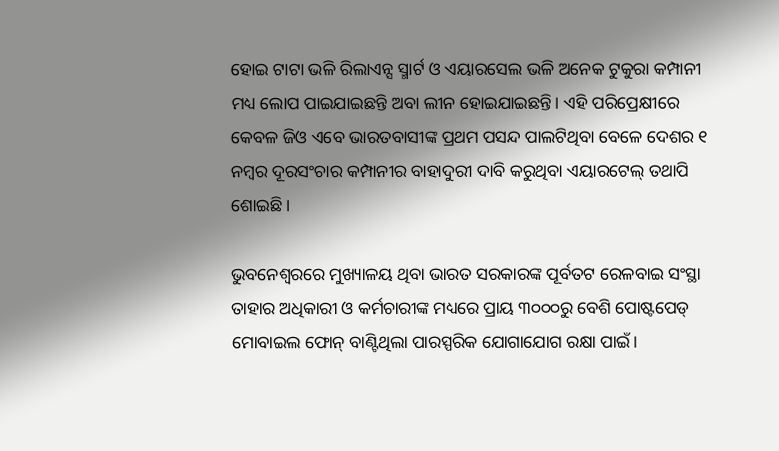ହୋଇ ଟାଟା ଭଳି ରିଲାଏନ୍ସ ସ୍ମାର୍ଟ ଓ ଏୟାରସେଲ ଭଳି ଅନେକ ଟୁକୁରା କମ୍ପାନୀ ମଧ୍ୟ ଲୋପ ପାଇଯାଇଛନ୍ତି ଅବା ଲୀନ ହୋଇଯାଇଛନ୍ତି। ଏହି ପରିପ୍ରେକ୍ଷୀରେ କେବଳ ଜିଓ ଏବେ ଭାରତବାସୀଙ୍କ ପ୍ରଥମ ପସନ୍ଦ ପାଲଟିଥିବା ବେଳେ ଦେଶର ୧ ନମ୍ବର ଦୂରସଂଚାର କମ୍ପାନୀର ବାହାଦୁରୀ ଦାବି କରୁଥିବା ଏୟାରଟେଲ୍‌ ତଥାପି ଶୋଇଛି।

ଭୁବନେଶ୍ୱରରେ ମୁଖ୍ୟାଳୟ ଥିବା ଭାରତ ସରକାରଙ୍କ ପୂର୍ବତଟ ରେଳବାଇ ସଂସ୍ଥା ତାହାର ଅଧିକାରୀ ଓ କର୍ମଚାରୀଙ୍କ ମଧ୍ୟରେ ପ୍ରାୟ ୩୦୦୦ରୁ ବେଶି ପୋଷ୍ଟପେଡ୍‌ ମୋବାଇଲ ଫୋନ୍‌ ବାଣ୍ଟିଥିଲା ପାରସ୍ପରିକ ଯୋଗାଯୋଗ ରକ୍ଷା ପାଇଁ।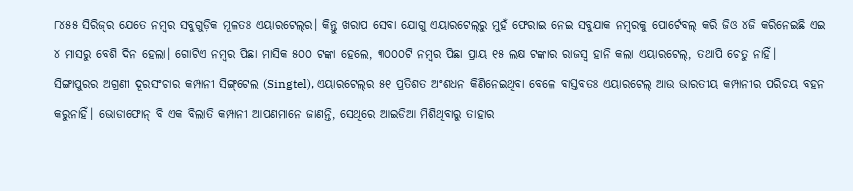୮୪୫୫ ସିରିଜ୍‌ର ଯେତେ ନମ୍ବର ସବୁଗୁଡ଼ିକ ମୂଳତଃ ଏୟାରଟେଲ୍‌ର। କିନ୍ତୁ ଖରାପ ସେବା ଯୋଗୁ ଏୟାରଟେଲ୍‌ରୁ ମୁହଁ ଫେରାଇ ନେଇ ସବୁଯାକ ନମ୍ବରକୁ ପୋର୍ଟେବଲ୍ କରି ଜିଓ ୪ଜି କରିନେଇଛି ଏଇ ୪ ମାସରୁ ବେଶି ଦିନ ହେଲା। ଗୋଟିଏ ନମ୍ବର ପିଛା ମାସିକ ୫୦୦ ଟଙ୍କା ହେଲେ, ୩୦୦୦ଟି ନମ୍ବର ପିଛା ପ୍ରାୟ ୧୫ ଲକ୍ଷ ଟଙ୍କାର ରାଜସ୍ୱ ହାନି କଲା ଏୟାରଟେଲ୍‌, ତଥାପି ଚେତୁ ନାହିଁ।
ସିଙ୍ଗାପୁରର ଅଗ୍ରଣୀ ଦୂରସଂଚାର କମ୍ପାନୀ ସିଙ୍ଗ୍‌ଟେଲ (Singtel), ଏୟାରଟେଲ୍‌ର ୫୧ ପ୍ରତିଶତ ଅଂଶଧନ କିଣିନେଇଥିବା ବେଳେ ବାସ୍ତବତଃ ଏୟାରଟେଲ୍‌ ଆଉ ଭାରତୀୟ କମ୍ପାନୀର ପରିଚୟ ବହନ କରୁନାହିଁ। ଭୋଡାଫୋନ୍‌ ବି ଏକ ବିଲାତି କମ୍ପାନୀ ଆପଣମାନେ ଜାଣନ୍ତି, ସେଥିରେ ଆଇଡିଆ ମିଶିଥିବାରୁ ତାହାର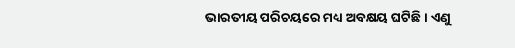ଭାରତୀୟ ପରିଚୟରେ ମଧ୍ୟ ଅବକ୍ଷୟ ଘଟିଛି। ଏଣୁ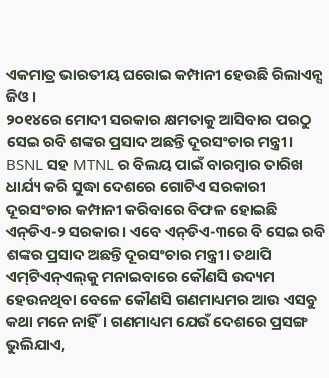ଏକମାତ୍ର ଭାରତୀୟ ଘରୋଇ କମ୍ପାନୀ ହେଉଛି ରିଲାଏନ୍ସ ଜିଓ।
୨୦୧୪ରେ ମୋଦୀ ସରକାର କ୍ଷମତାକୁ ଆସିବାର ପରଠୁ ସେଇ ରବି ଶଙ୍କର ପ୍ରସାଦ ଅଛନ୍ତି ଦୂରସଂଚାର ମନ୍ତ୍ରୀ। BSNL ସହ MTNL ର ବିଲୟ ପାଇଁ ବାରମ୍ବାର ତାରିଖ ଧାର୍ଯ୍ୟ କରି ସୁଦ୍ଧା ଦେଶରେ ଗୋଟିଏ ସରକାରୀ ଦୂରସଂଚାର କମ୍ପାନୀ କରିବାରେ ବିଫଳ ହୋଇଛି ଏନ୍‌ଡିଏ-୨ ସରକାର। ଏବେ ଏନ୍‌ଡିଏ-୩ରେ ବି ସେଇ ରବି ଶଙ୍କର ପ୍ରସାଦ ଅଛନ୍ତି ଦୂରସଂଚାର ମନ୍ତ୍ରୀ। ତଥାପି ଏମ୍‌ଟିଏନ୍‌ଏଲ୍‌କୁ ମନାଇବାରେ କୌଣସି ଉଦ୍ୟମ ହେଉନଥିବା ବେଳେ କୌଣସି ଗଣମାଧ୍ୟମର ଆଉ ଏସବୁ କଥା ମନେ ନାହିଁ। ଗଣମାଧ୍ୟମ ଯେଉଁ ଦେଶରେ ପ୍ରସଙ୍ଗ ଭୁଲିଯାଏ,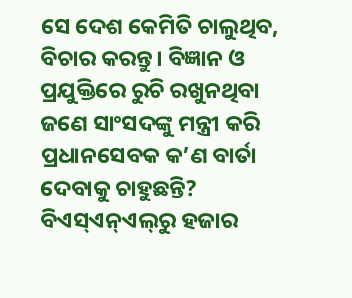ସେ ଦେଶ କେମିତି ଚାଲୁଥିବ, ବିଚାର କରନ୍ତୁ। ବିଜ୍ଞାନ ଓ ପ୍ରଯୁକ୍ତିରେ ରୁଚି ରଖୁନଥିବା ଜଣେ ସାଂସଦଙ୍କୁ ମନ୍ତ୍ରୀ କରି ପ୍ରଧାନସେବକ କ’ଣ ବାର୍ତା ଦେବାକୁ ଚାହୁଛନ୍ତି?
ବିଏସ୍‌ଏନ୍‌ଏଲ୍‌ରୁ ହଜାର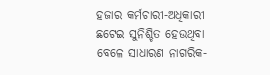ହଜାର କର୍ମଚାରୀ-ଅଧିକାରୀ ଛଟେଇ ସୁନିଶ୍ଚିତ ହେଉଥିବା ବେଳେ ସାଧାରଣ ନାଗରିକ-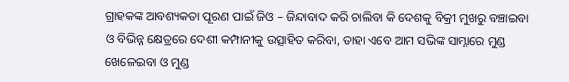ଗ୍ରାହକଙ୍କ ଆବଶ୍ୟକତା ପୂରଣ ପାଇଁ ଜିଓ – ଜିନ୍ଦାବାଦ କରି ଚାଲିବା କି ଦେଶକୁ ବିକ୍ରୀ ମୁଖରୁ ବଞ୍ଚାଇବା ଓ ବିଭିନ୍ନ କ୍ଷେତ୍ରରେ ଦେଶୀ କମ୍ପାନୀକୁ ଉତ୍ସାହିତ କରିବା, ତାହା ଏବେ ଆମ ସଭିଙ୍କ ସାମ୍ନାରେ ମୁଣ୍ଡ ଖେଳେଇବା ଓ ମୁଣ୍ଡ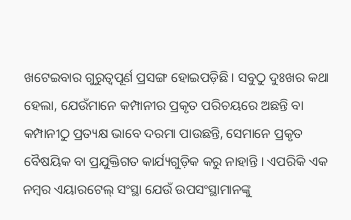ଖଟେଇବାର ଗୁରୁତ୍ୱପୂର୍ଣ ପ୍ରସଙ୍ଗ ହୋଇପଡ଼ିଛି। ସବୁଠୁ ଦୁଃଖର କଥା ହେଲା, ଯେଉଁମାନେ କମ୍ପାନୀର ପ୍ରକୃତ ପରିଚୟରେ ଅଛନ୍ତି ବା କମ୍ପାନୀଠୁ ପ୍ରତ୍ୟକ୍ଷ ଭାବେ ଦରମା ପାଉଛନ୍ତି, ସେମାନେ ପ୍ରକୃତ ବୈଷୟିକ ବା ପ୍ରଯୁକ୍ତିଗତ କାର୍ଯ୍ୟଗୁଡ଼ିକ କରୁ ନାହାନ୍ତି। ଏପରିକି ଏକ ନମ୍ବର ଏୟାରଟେଲ୍‌ ସଂସ୍ଥା ଯେଉଁ ଉପସଂସ୍ଥାମାନଙ୍କୁ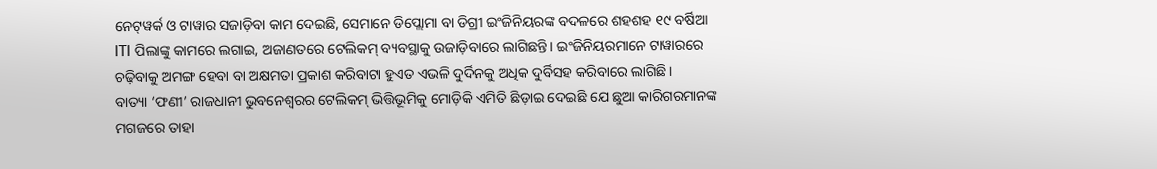ନେଟ୍‌ୱର୍କ ଓ ଟାୱାର ସଜାଡ଼ିବା କାମ ଦେଇଛି, ସେମାନେ ଡିପ୍ଲୋମା ବା ଡିଗ୍ରୀ ଇଂଜିନିୟରଙ୍କ ବଦଳରେ ଶହଶହ ୧୯ ବର୍ଷିଆ ITI ପିଲାଙ୍କୁ କାମରେ ଲଗାଇ, ଅଜାଣତରେ ଟେଲିକମ୍‌ ବ୍ୟବସ୍ଥାକୁ ଉଜାଡ଼ିବାରେ ଲାଗିଛନ୍ତି। ଇଂଜିନିୟରମାନେ ଟାୱାରରେ ଚଢ଼ିବାକୁ ଅମଙ୍ଗ ହେବା ବା ଅକ୍ଷମତା ପ୍ରକାଶ କରିବାଟା ହୁଏତ ଏଭଳି ଦୁର୍ଦିନକୁ ଅଧିକ ଦୁର୍ବିସହ କରିବାରେ ଲାଗିଛି।
ବାତ୍ୟା ‘ଫଣୀ’ ରାଜଧାନୀ ଭୁବନେଶ୍ୱରର ଟେଲିକମ୍‌ ଭିତ୍ତିଭୂମିକୁ ମୋଡ଼ିକି ଏମିତି ଛିଡ଼ାଇ ଦେଇଛି ଯେ ଛୁଆ କାରିଗରମାନଙ୍କ ମଗଜରେ ତାହା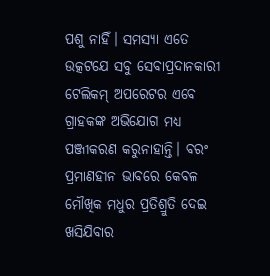ପଶୁ ନାହିଁ। ସମସ୍ୟା ଏତେ ଉତ୍କଟଯେ ସବୁ ସେବାପ୍ରଦାନକାରୀ ଟେଲିକମ୍‌ ଅପରେଟର ଏବେ ଗ୍ରାହକଙ୍କ ଅଭିଯୋଗ ମଧ୍ୟ ପଞ୍ଜୀକରଣ କରୁନାହାନ୍ତି। ବରଂ ପ୍ରମାଣହୀନ ଭାବରେ କେବଳ ମୌଖିକ ମଧୁର ପ୍ରତିଶ୍ରୁତି ଦେଇ ଖସିଯିବାର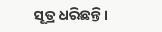ସୂତ୍ର ଧରିଛନ୍ତି।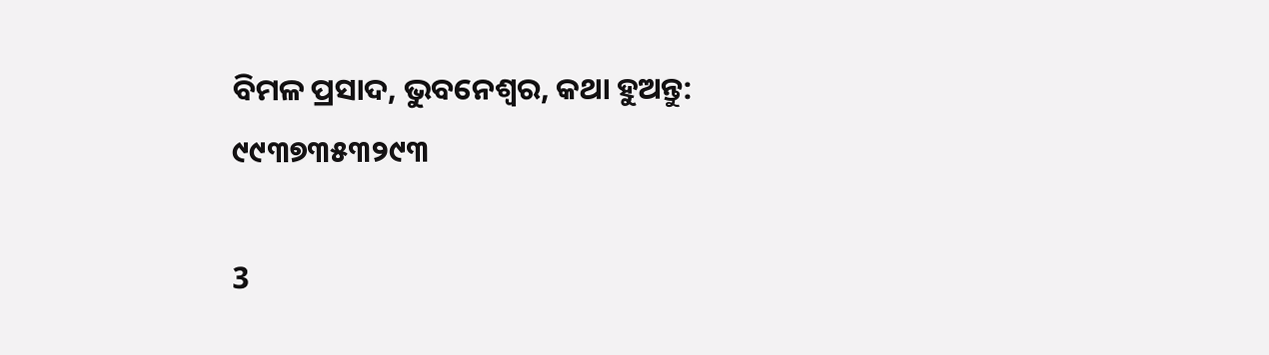ବିମଳ ପ୍ରସାଦ, ଭୁବନେଶ୍ୱର, କଥା ହୁଅନ୍ତୁ: ୯୯୩୭୩୫୩୨୯୩

3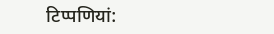टिप्‍पणियां: